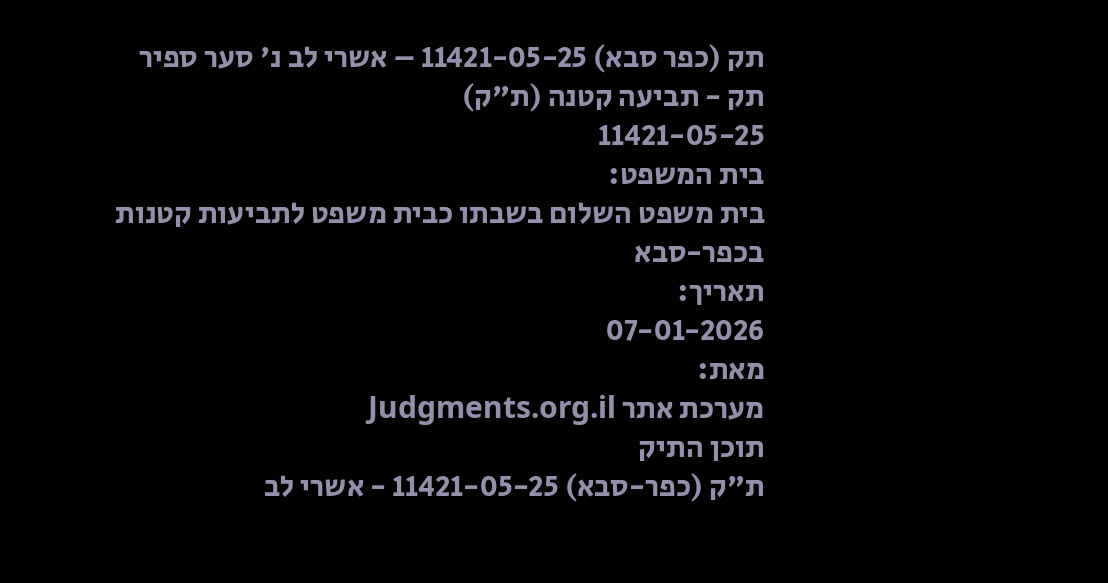תק (כפר סבא) 11421-05-25 – אשרי לב נ' סער ספיר
תק - תביעה קטנה (ת"ק)
11421-05-25
בית המשפט:
בית משפט השלום בשבתו כבית משפט לתביעות קטנות בכפר-סבא
תאריך:
07-01-2026
מאת:
מערכת אתר Judgments.org.il
תוכן התיק
ת"ק (כפר-סבא) 11421-05-25 - אשרי לב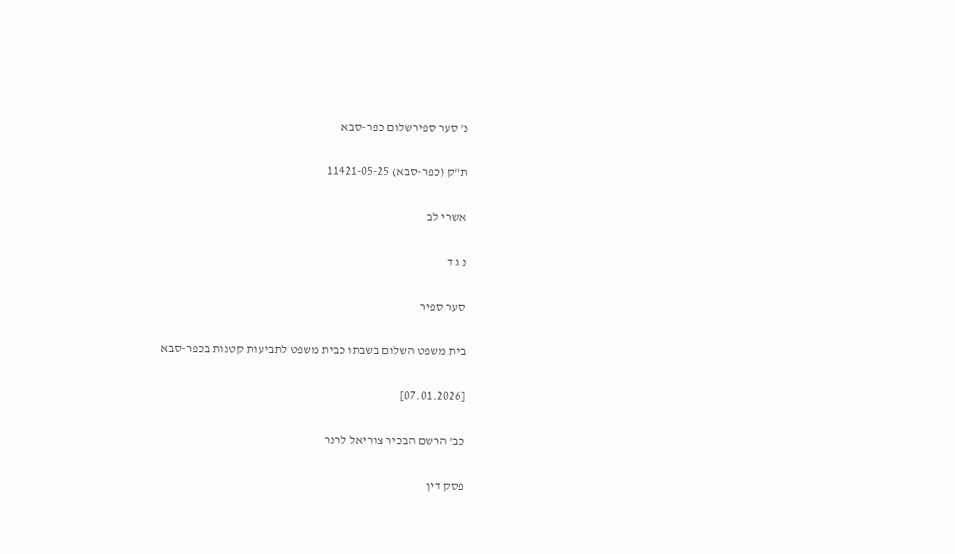נ' סער ספירשלום כפר-סבא

ת"ק (כפר-סבא) 11421-05-25

אשרי לב

נ ג ד

סער ספיר

בית משפט השלום בשבתו כבית משפט לתביעות קטנות בכפר-סבא

[07.01.2026]

כב' הרשם הבכיר צוריאל לרנר

פסק דין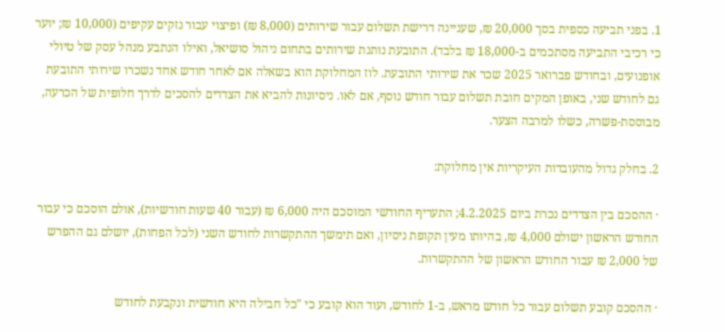1. בפני תביעה כספית בסך 20,000 ₪, שעניינה דרישת תשלום עבור שירותים (8,000 ₪) ופיצוי עבור נזקים עקיפים (10,000 ₪; יוער כי רכיבי התביעה מסתכמים ב-18,000 ₪ בלבד). התובעת נותנת שירותים בתחום ניהול סושיאל, ואילו הנתבע מנהל עסק של טיולי אופנועים, ובחודש פברואר 2025 שכר את שירותי התובעת. לוז המחלוקת הוא בשאלה אם לאחר חודש אחד נשכרו שירותי התובעת גם לחודש שני, באופן המקים חובת תשלום עבור חודש נוסף, אם לאו. ניסיונות להביא את הצדדים להסכים לדרך חלופית של הכרעה, מבוססת-פשרה, כשלו למרבה הצער.

2. בחלק גדול מהעובדות העיקריות אין מחלוקת:

· ההסכם בין הצדדים נכרת ביום 4.2.2025; התעריף החודשי המוסכם היה 6,000 ₪ (עבור 40 שעות חודשיות), אולם הוסכם כי עבור החודש הראשון ישולם 4,000 ₪, בהיותו מעין תקופת ניסיון, ואם תימשך ההתקשרות לחודש השני (לכל הפחות), יושלם גם ההפרש של 2,000 ₪ עבור החודש הראשון של ההתקשרות.

· ההסכם קובע תשלום עבור כל חודש מראש, ב-1 לחודש, ועוד הוא קובע כי "כל חבילה היא חודשית ונקבעת לחודש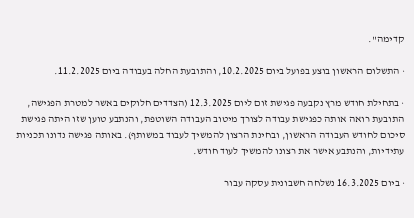קדימה".

· התשלום הראשון בוצע בפועל ביום 10.2.2025, והתובעת החלה בעבודה ביום 11.2.2025.

· בתחילת חודש מרץ נקבעה פגישת זום ליום 12.3.2025 (הצדדים חלוקים באשר למטרת הפגישה, התובעת רואה אותה כפגישת עבודה לצורך מיטוב העבודה השוטפת, והנתבע טוען שזו היתה פגישת סיכום לחודש העבודה הראשון, ובחינת הרצון להמשיך לעבוד במשותף). באותה פגישה נדונו תכניות עתידיות, והנתבע אישר את רצונו להמשיך לעוד חודש.

· ביום 16.3.2025 נשלחה חשבונית עסקה עבור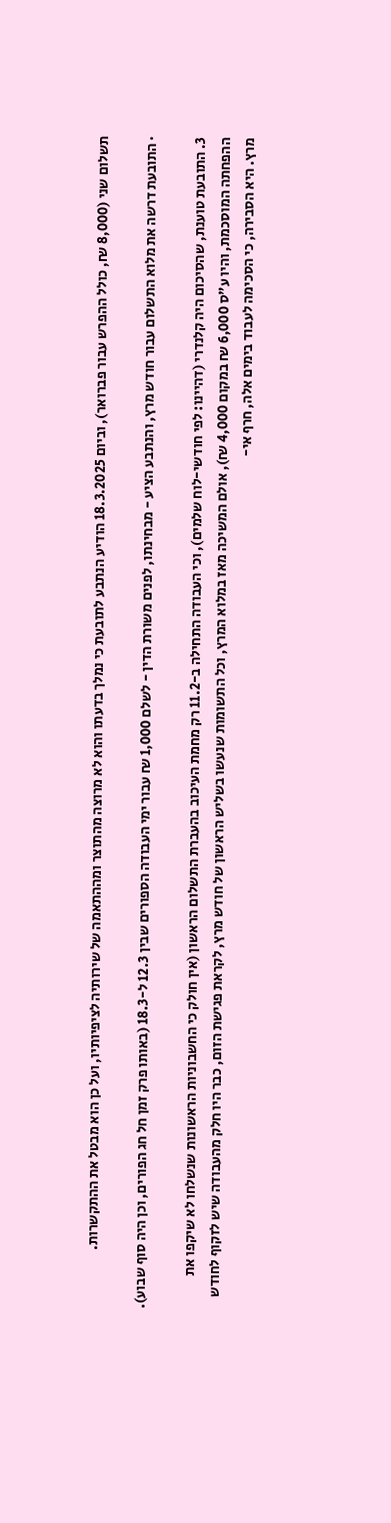תשלום שני (8,000 ₪, כולל ההפרש עבור פברואר), וביום 18.3.2025 הודיע הנתבע לתובעת כי נמלך בדעתו והוא לא מרוצה מהתוצר ומההתאמה של שירותיה לציפיותיו, ועל כן הוא מבטל את ההתקשרות.

· התובעת דרשה את מלוא התשלום עבור חודש מרץ, והנתבע הציע - מבחינתו, לפנים משורת הדין - לשלם 1,000 ₪ עבור ימי העבודה הספורים שבין 12.3 ל-18.3 (באותו פרק זמן חל חג הפורים, וכן היה סוף שבוע).

3. התובעת טוענת, שהסיכום היה קלנדרי (דהיינו: לפי חודשי-לוח שלמים), וכי העבודה התחילה ב-11.2 רק מחמת העיכוב בהעברת התשלום הראשון (אין חולק כי החשבוניות הראשונות שנשלחו לא שיקפו את ההפחתה המוסכמת, והיו ע"ס 6,000 ₪ במקום 4,000 ₪), אולם המשיכה מאז במלוא המרץ, וכל התשומות שנעשו בשליש הראשון של חודש מרץ, לקראת פגישת הזום, כבר היו חלק מהעבודה שיש לזקוף לחודש מרץ. היא הסבירה, כי הסכימה לעבוד בימים אלה, חרף אי-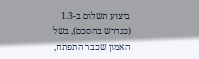ביצוע תשלום ב-1.3 (כנדרש בהסכם), בשל האמון שכבר התפתח,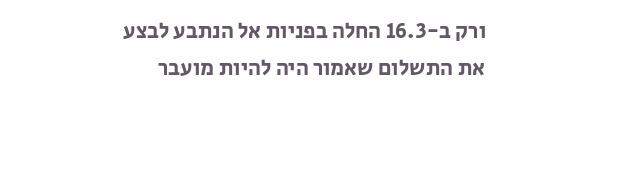ורק ב-16.3 החלה בפניות אל הנתבע לבצע את התשלום שאמור היה להיות מועבר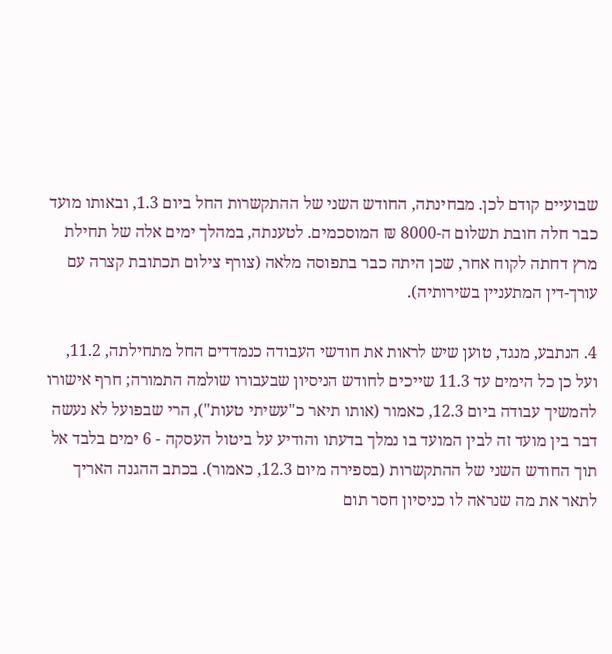שבועיים קודם לכן. מבחינתה, החודש השני של ההתקשרות החל ביום 1.3, ובאותו מועד כבר חלה חובת תשלום ה-8000 ₪ המוסכמים. לטענתה, במהלך ימים אלה של תחילת מרץ דחתה לקוח אחר, שכן היתה כבר בתפוסה מלאה (צורף צילום תכתובת קצרה עם עורך-דין המתעניין בשירותיה).

4. הנתבע, מנגד, טוען שיש לראות את חודשי העבודה כנמדדים החל מתחילתה, 11.2, ועל כן כל הימים עד 11.3 שייכים לחודש הניסיון שבעבורו שולמה התמורה; חרף אישורו להמשיך עבודה ביום 12.3, כאמור (אותו תיאר כ"עשיתי טעות"), הרי שבפועל לא נעשה דבר בין מועד זה לבין המועד בו נמלך בדעתו והודיע על ביטול העסקה - 6 ימים בלבד אל תוך החודש השני של ההתקשרות (בספירה מיום 12.3, כאמור). בכתב ההגנה האריך לתאר את מה שנראה לו כניסיון חסר תום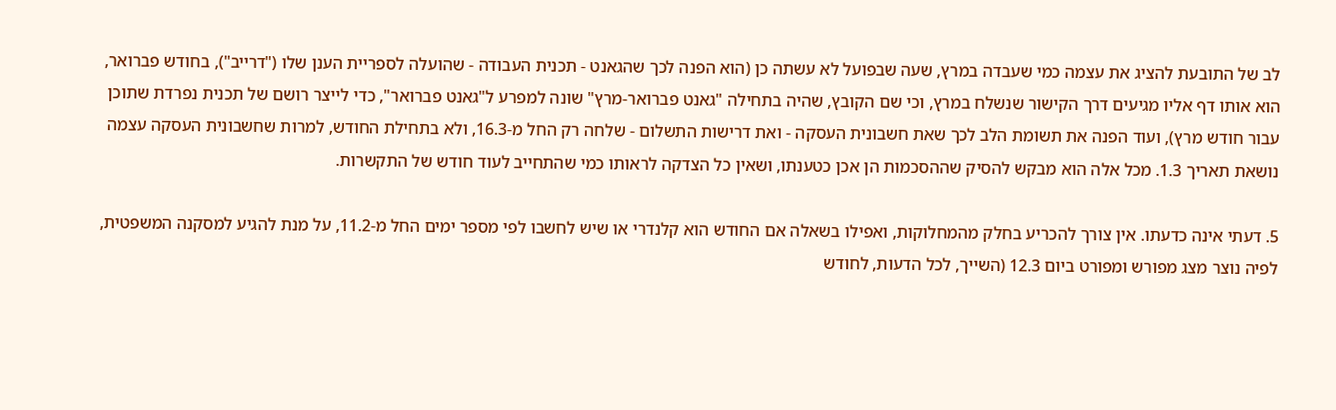לב של התובעת להציג את עצמה כמי שעבדה במרץ, שעה שבפועל לא עשתה כן (הוא הפנה לכך שהגאנט - תכנית העבודה - שהועלה לספריית הענן שלו ("דרייב"), בחודש פברואר, הוא אותו דף אליו מגיעים דרך הקישור שנשלח במרץ, וכי שם הקובץ, שהיה בתחילה "גאנט פברואר-מרץ" שונה למפרע ל"גאנט פברואר", כדי לייצר רושם של תכנית נפרדת שתוכן עבור חודש מרץ), ועוד הפנה את תשומת הלב לכך שאת חשבונית העסקה - ואת דרישות התשלום - שלחה רק החל מ-16.3, ולא בתחילת החודש, למרות שחשבונית העסקה עצמה נושאת תאריך 1.3. מכל אלה הוא מבקש להסיק שההסכמות הן אכן כטענתו, ושאין כל הצדקה לראותו כמי שהתחייב לעוד חודש של התקשרות.

5. דעתי אינה כדעתו. אין צורך להכריע בחלק מהמחלוקות, ואפילו בשאלה אם החודש הוא קלנדרי או שיש לחשבו לפי מספר ימים החל מ-11.2, על מנת להגיע למסקנה המשפטית, לפיה נוצר מצג מפורש ומפורט ביום 12.3 (השייך, לכל הדעות, לחודש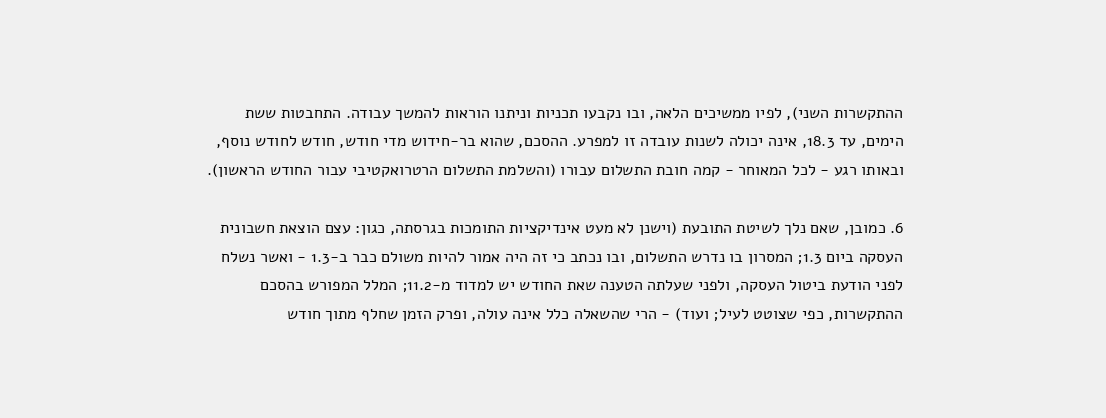ההתקשרות השני), לפיו ממשיכים הלאה, ובו נקבעו תכניות וניתנו הוראות להמשך עבודה. התחבטות ששת הימים, עד 18.3, אינה יכולה לשנות עובדה זו למפרע. ההסכם, שהוא בר-חידוש מדי חודש, חודש לחודש נוסף, ובאותו רגע - לכל המאוחר - קמה חובת התשלום עבורו (והשלמת התשלום הרטרואקטיבי עבור החודש הראשון).

6. כמובן, שאם נלך לשיטת התובעת (וישנן לא מעט אינדיקציות התומכות בגרסתה, כגון: עצם הוצאת חשבונית העסקה ביום 1.3; המסרון בו נדרש התשלום, ובו נכתב כי זה היה אמור להיות משולם כבר ב-1.3 - ואשר נשלח לפני הודעת ביטול העסקה, ולפני שעלתה הטענה שאת החודש יש למדוד מ-11.2; המלל המפורש בהסכם ההתקשרות, כפי שצוטט לעיל; ועוד) - הרי שהשאלה כלל אינה עולה, ופרק הזמן שחלף מתוך חודש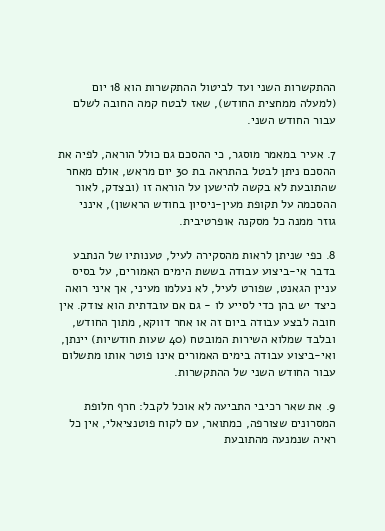ההתקשרות השני ועד לביטול ההתקשרות הוא 18 יום (למעלה ממחצית החודש), שאז לבטח קמה החובה לשלם עבור החודש השני.

7. אעיר במאמר מוסגר, כי ההסכם גם כולל הוראה, לפיה את ההסכם ניתן לבטל בהתראה בת 30 יום מראש, אולם מאחר שהתובעת לא בקשה להישען על הוראה זו (ובצדק, לאור ההסכמה על תקופת מעין-ניסיון בחודש הראשון), אינני גוזר ממנה כל מסקנה אופרטיבית.

8. כפי שניתן לראות מהסקירה לעיל, טענותיו של הנתבע בדבר אי-ביצוע עבודה בששת הימים האמורים, על בסיס עניין הגאנט, שפורט לעיל, לא נעלמו מעיני, אך איני רואה כיצד יש בהן כדי לסייע לו - גם אם עובדתית הוא צודק. אין חובה לבצע עבודה ביום זה או אחר דווקא, מתוך החודש, ובלבד שמלוא השירות המובטח (40 שעות חודשיות) יינתן, ואי-ביצוע עבודה בימים האמורים אינו פוטר אותו מתשלום עבור החודש השני של ההתקשרות.

9. את שאר רכיבי התביעה לא אוכל לקבל: חרף חלופת המסרונים שצורפה, כמתואר, עם לקוח פוטנציאלי, אין כל ראיה שנמנעה מהתובעת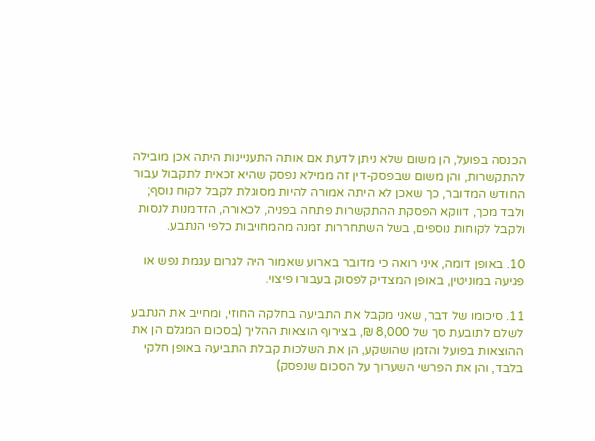הכנסה בפועל, הן משום שלא ניתן לדעת אם אותה התעניינות היתה אכן מובילה להתקשרות, והן משום שבפסק-דין זה ממילא נפסק שהיא זכאית לתקבול עבור החודש המדובר, כך שאכן לא היתה אמורה להיות מסוגלת לקבל לקוח נוסף; ולבד מכך, דווקא הפסקת ההתקשרות פתחה בפניה, לכאורה, הזדמנות לנסות ולקבל לקוחות נוספים, בשל השתחררות זמנה מהמחויבות כלפי הנתבע.

10. באופן דומה, איני רואה כי מדובר בארוע שאמור היה לגרום עגמת נפש או פגיעה במוניטין, באופן המצדיק לפסוק בעבורו פיצוי.

11. סיכומו של דבר, שאני מקבל את התביעה בחלקה החוזי, ומחייב את הנתבע לשלם לתובעת סך של 8,000 ₪, בצירוף הוצאות ההליך (בסכום המגלם הן את ההוצאות בפועל והזמן שהושקע, הן את השלכות קבלת התביעה באופן חלקי בלבד, והן את הפרשי השערוך על הסכום שנפסק)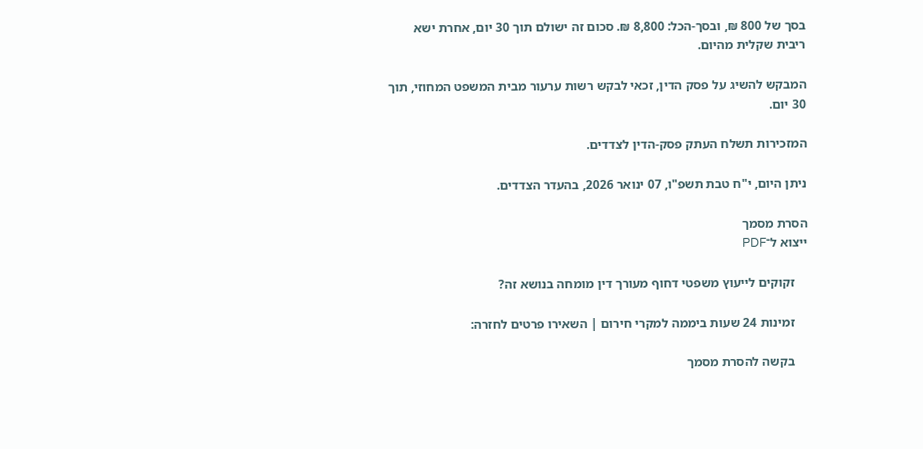בסך של 800 ₪, ובסך-הכל: 8,800 ₪. סכום זה ישולם תוך 30 יום, אחרת ישא ריבית שקלית מהיום.

המבקש להשיג על פסק הדין, זכאי לבקש רשות ערעור מבית המשפט המחוזי, תוך 30 יום.

המזכירות תשלח העתק פסק-הדין לצדדים.

ניתן היום, י"ח טבת תשפ"ו, 07 ינואר 2026, בהעדר הצדדים.

הסרת מסמך
ייצוא ל־PDF

    זקוקים לייעוץ משפטי דחוף מעורך דין מומחה בנושא זה?

    זמינות 24 שעות ביממה למקרי חירום | השאירו פרטים לחזרה:

    בקשה להסרת מסמך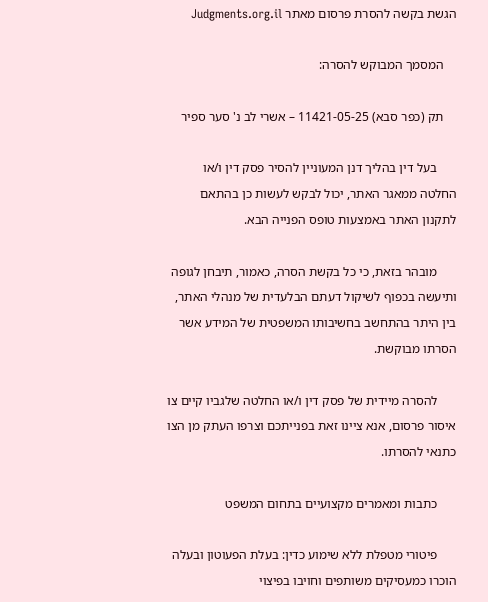הגשת בקשה להסרת פרסום מאתר Judgments.org.il

    המסמך המבוקש להסרה:

    תק (כפר סבא) 11421-05-25 – אשרי לב נ' סער ספיר

      בעל דין בהליך דנן המעוניין להסיר פסק דין ו/או החלטה ממאגר האתר, יכול לבקש לעשות כן בהתאם לתקנון האתר באמצעות טופס הפנייה הבא.

      מובהר בזאת, כי כל בקשת הסרה, כאמור, תיבחן לגופה ותיעשה בכפוף לשיקול דעתם הבלעדית של מנהלי האתר, בין היתר בהתחשב בחשיבותו המשפטית של המידע אשר הסרתו מבוקשת.

      להסרה מיידית של פסק דין ו/או החלטה שלגביו קיים צו איסור פרסום, אנא ציינו זאת בפנייתכם וצרפו העתק מן הצו כתנאי להסרתו.

      כתבות ומאמרים מקצועיים בתחום המשפט

      פיטורי מטפלת ללא שימוע כדין: בעלת הפעוטון ובעלה הוכרו כמעסיקים משותפים וחויבו בפיצוי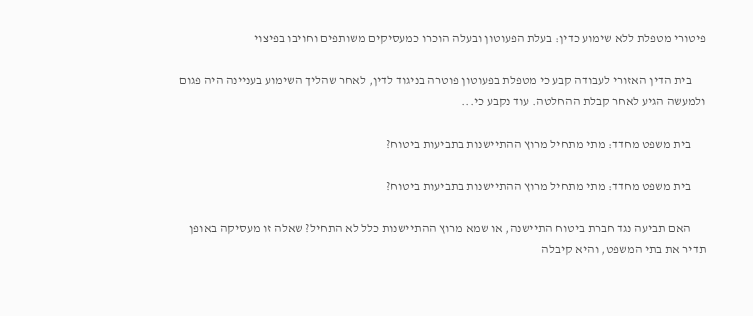פיטורי מטפלת ללא שימוע כדין: בעלת הפעוטון ובעלה הוכרו כמעסיקים משותפים וחויבו בפיצוי

      בית הדין האזורי לעבודה קבע כי מטפלת בפעוטון פוטרה בניגוד לדין, לאחר שהליך השימוע בעניינה היה פגום ולמעשה הגיע לאחר קבלת ההחלטה. עוד נקבע כי...

      בית משפט מחדד: מתי מתחיל מרוץ ההתיישנות בתביעות ביטוח?

      בית משפט מחדד: מתי מתחיל מרוץ ההתיישנות בתביעות ביטוח?

      האם תביעה נגד חברת ביטוח התיישנה, או שמא מרוץ ההתיישנות כלל לא התחיל? שאלה זו מעסיקה באופן תדיר את בתי המשפט, והיא קיבלה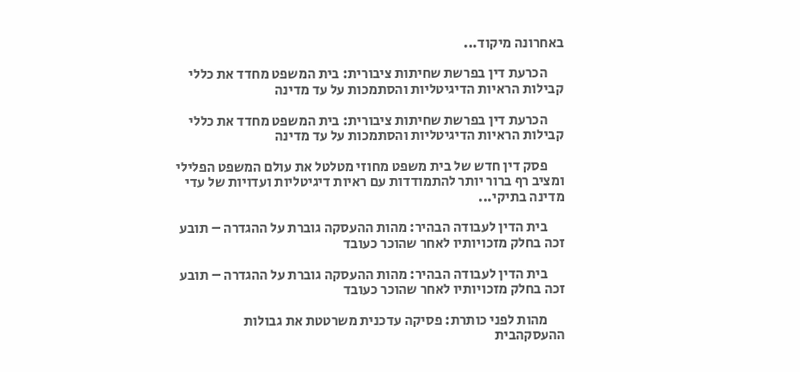באחרונה מיקוד...

      הכרעת דין בפרשת שחיתות ציבורית: בית המשפט מחדד את כללי קבילות הראיות הדיגיטליות והסתמכות על עד מדינה

      הכרעת דין בפרשת שחיתות ציבורית: בית המשפט מחדד את כללי קבילות הראיות הדיגיטליות והסתמכות על עד מדינה

      פסק דין חדש של בית משפט מחוזי מטלטל את עולם המשפט הפלילי ומציב רף ברור יותר להתמודדות עם ראיות דיגיטליות ועדויות של עדי מדינה בתיקי...

      בית הדין לעבודה הבהיר: מהות ההעסקה גוברת על ההגדרה – תובע זכה בחלק מזכויותיו לאחר שהוכר כעובד

      בית הדין לעבודה הבהיר: מהות ההעסקה גוברת על ההגדרה – תובע זכה בחלק מזכויותיו לאחר שהוכר כעובד

      מהות לפני כותרת: פסיקה עדכנית משרטטת את גבולות ההעסקהבית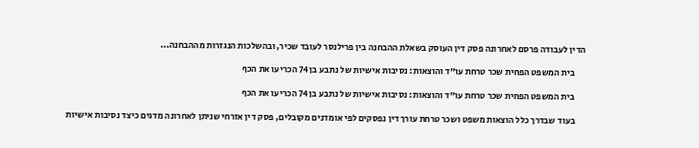הדין לעבודה פרסם לאחרונה פסק דין העוסק בשאלת ההבחנה בין פרילנסר לעובד שכיר, ובהשלכות הנגזרות מההבחנה...

      בית המשפט הפחית שכר טרחת עו"ד והוצאות: נסיבות אישיות של נתבע בן 74 הכריעו את הכף

      בית המשפט הפחית שכר טרחת עו"ד והוצאות: נסיבות אישיות של נתבע בן 74 הכריעו את הכף

      בעוד שבדרך כלל הוצאות משפט ושכר טרחת עורך דין נפסקים לפי אומדנים מקובלים, פסק דין אזרחי שניתן לאחרונה מדגים כיצד נסיבות אישיות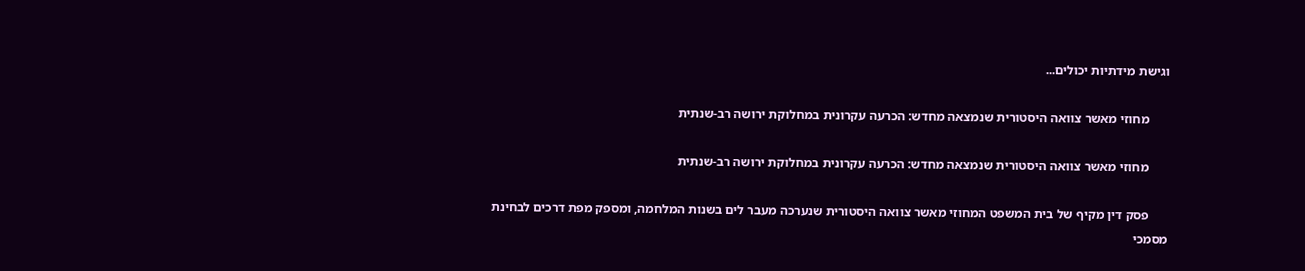וגישת מידתיות יכולים...

      מחוזי מאשר צוואה היסטורית שנמצאה מחדש: הכרעה עקרונית במחלוקת ירושה רב-שנתית

      מחוזי מאשר צוואה היסטורית שנמצאה מחדש: הכרעה עקרונית במחלוקת ירושה רב-שנתית

      פסק דין מקיף של בית המשפט המחוזי מאשר צוואה היסטורית שנערכה מעבר לים בשנות המלחמה, ומספק מפת דרכים לבחינת מסמכי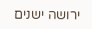ירושה ישנים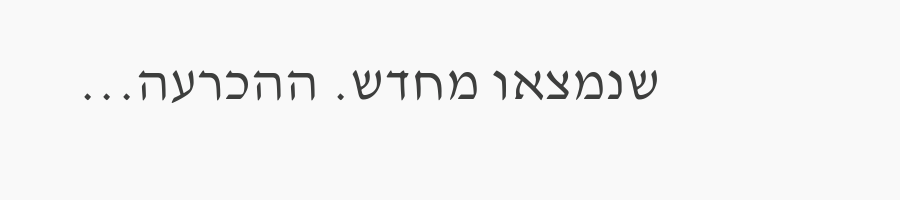שנמצאו מחדש. ההכרעה...